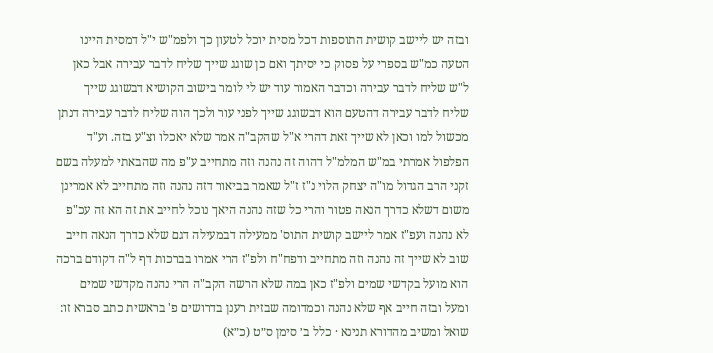ובזה יש ליישב קושית התוספות דכל מסית יוכל לטעון כך ולפמ"ש י"ל דמסית היינו הטעה כמ"ש בספרי על פסוק כי יסיתך ואם כן שוגג שייך שליח לדבר עבירה אבל כאן ל"ש שליח לדבר עבירה וכדבר האמור עוד יש לי לומר בישוב הקושיא דבשוגג שייך שליח לדבר עבירה דהטעם הוא דבשוגג שייך לפני עור ולכך הוה שליח לדבר עבירה דנתן מכשול למו וכאן לא שייך זאת דהרי א"ל שהקב"ה אמר שלא יאכלו וצ"ע בזה. וע"ד הפלפול אמרתי במ"ש המלמ"ל דהוה זה נהנה וזה מתחייב ע"פ מה שהבאתי למעלה בשם זקני הרב הגדול מו"ה יצחק הלוי נ"ז ז"ל שאמר בביאור דזה נהנה וזה מתחייב לא אמרינן משום דשלא כדרך הנאה פטור והרי כל שזה נהנה היאך נוכל לחייב את זה הא זה עכ"פ לא נהנה ועפ"ז אמר ליישב קושית התוס' ממעילה דבמעילה דגם שלא כדרך הנאה חייב שוב לא שייך זה נהנה וזה מתחייב ודפח"ח ולפ"ז הרי אמרו בברכות דף ל"ה דקודם ברכה הוא מועל בקדשי שמים ולפ"ז כאן במה שלא הרשה הקב"ה הרי נהנה מקדשי שמים ומעל ובזה חייב אף שלא נהנה וכמדומה שבזית רענן בדרושים פ' בראשית כתב סברא זו:
שואל ומשיב מהדורא תנינא · כלל ב׳ סימן ס״ט (כ״א)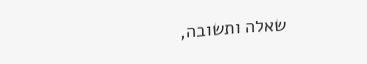שאלה ותשובה,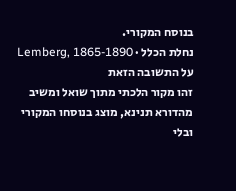בנוסח המקורי.
נחלת הכלל · Lemberg, 1865-1890
על התשובה הזאת
זהו מקור הלכתי מתוך שואל ומשיב מהדורא תנינא, מוצג בנוסחו המקורי ובלי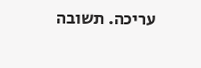עריכה. תשובה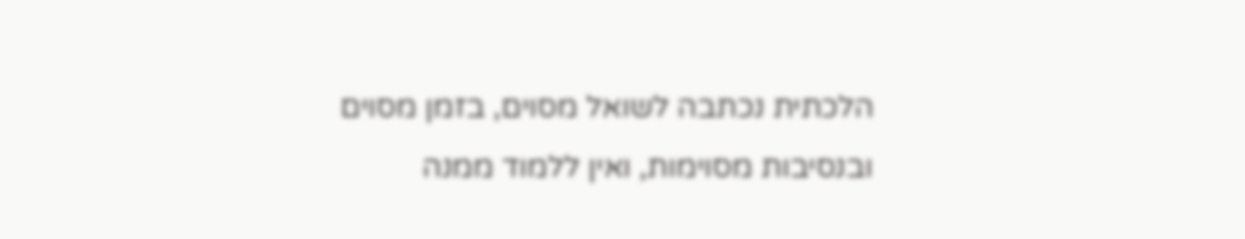הלכתית נכתבה לשואל מסוים, בזמן מסוים ובנסיבות מסוימות, ואין ללמוד ממנה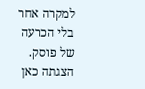למקרה אחר בלי הכרעה של פוסק. הצגתה כאן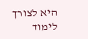היא לצורך לימוד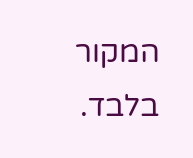המקור בלבד.